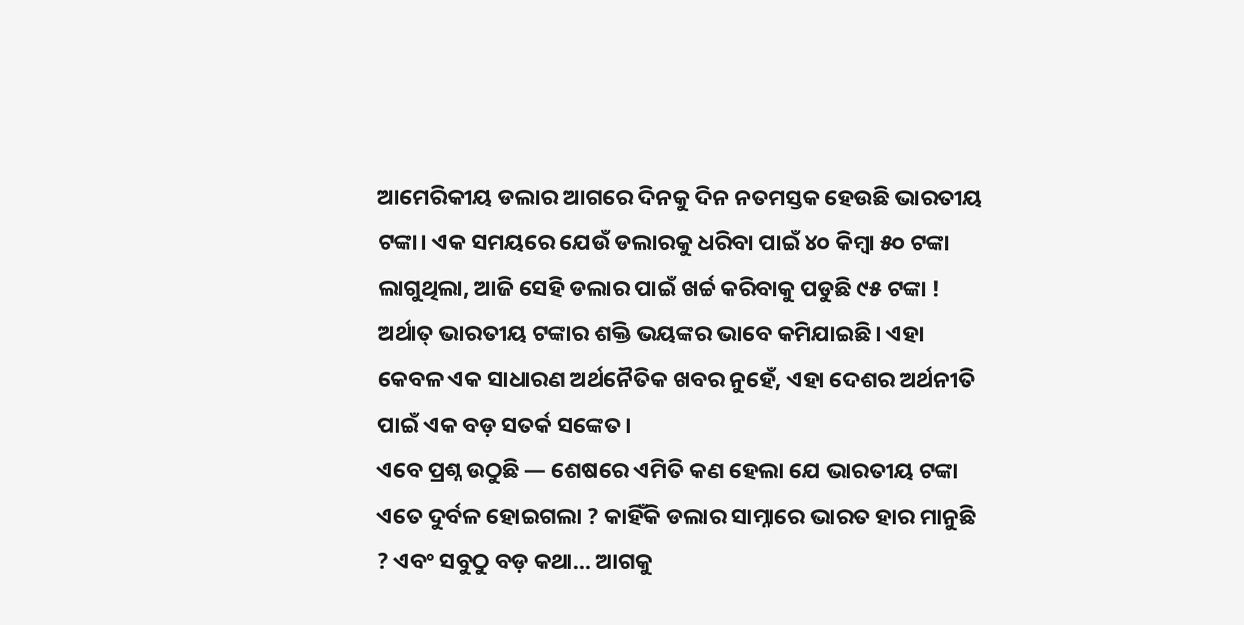ଆମେରିକୀୟ ଡଲାର ଆଗରେ ଦିନକୁ ଦିନ ନତମସ୍ତକ ହେଉଛି ଭାରତୀୟ ଟଙ୍କା। ଏକ ସମୟରେ ଯେଉଁ ଡଲାରକୁ ଧରିବା ପାଇଁ ୪୦ କିମ୍ବା ୫୦ ଟଙ୍କା ଲାଗୁଥିଲା, ଆଜି ସେହି ଡଲାର ପାଇଁ ଖର୍ଚ୍ଚ କରିବାକୁ ପଡୁଛି ୯୫ ଟଙ୍କା ! ଅର୍ଥାତ୍ ଭାରତୀୟ ଟଙ୍କାର ଶକ୍ତି ଭୟଙ୍କର ଭାବେ କମିଯାଇଛି। ଏହା କେବଳ ଏକ ସାଧାରଣ ଅର୍ଥନୈତିକ ଖବର ନୁହେଁ, ଏହା ଦେଶର ଅର୍ଥନୀତି ପାଇଁ ଏକ ବଡ଼ ସତର୍କ ସଙ୍କେତ।
ଏବେ ପ୍ରଶ୍ନ ଉଠୁଛି — ଶେଷରେ ଏମିତି କଣ ହେଲା ଯେ ଭାରତୀୟ ଟଙ୍କା ଏତେ ଦୁର୍ବଳ ହୋଇଗଲା ? କାହିଁକି ଡଲାର ସାମ୍ନାରେ ଭାରତ ହାର ମାନୁଛି ? ଏବଂ ସବୁଠୁ ବଡ଼ କଥା… ଆଗକୁ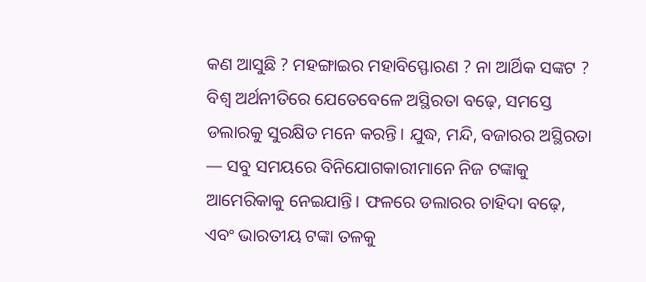କଣ ଆସୁଛି ? ମହଙ୍ଗାଇର ମହାବିସ୍ଫୋରଣ ? ନା ଆର୍ଥିକ ସଙ୍କଟ ?
ବିଶ୍ୱ ଅର୍ଥନୀତିରେ ଯେତେବେଳେ ଅସ୍ଥିରତା ବଢ଼େ, ସମସ୍ତେ ଡଲାରକୁ ସୁରକ୍ଷିତ ମନେ କରନ୍ତି। ଯୁଦ୍ଧ, ମନ୍ଦି, ବଜାରର ଅସ୍ଥିରତା — ସବୁ ସମୟରେ ବିନିଯୋଗକାରୀମାନେ ନିଜ ଟଙ୍କାକୁ ଆମେରିକାକୁ ନେଇଯାନ୍ତି। ଫଳରେ ଡଲାରର ଚାହିଦା ବଢ଼େ, ଏବଂ ଭାରତୀୟ ଟଙ୍କା ତଳକୁ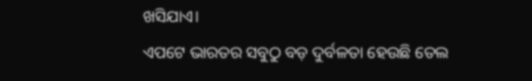ଖସିଯାଏ।
ଏପଟେ ଭାରତର ସବୁଠୁ ବଡ଼ ଦୁର୍ବଳତା ହେଉଛି ତେଲ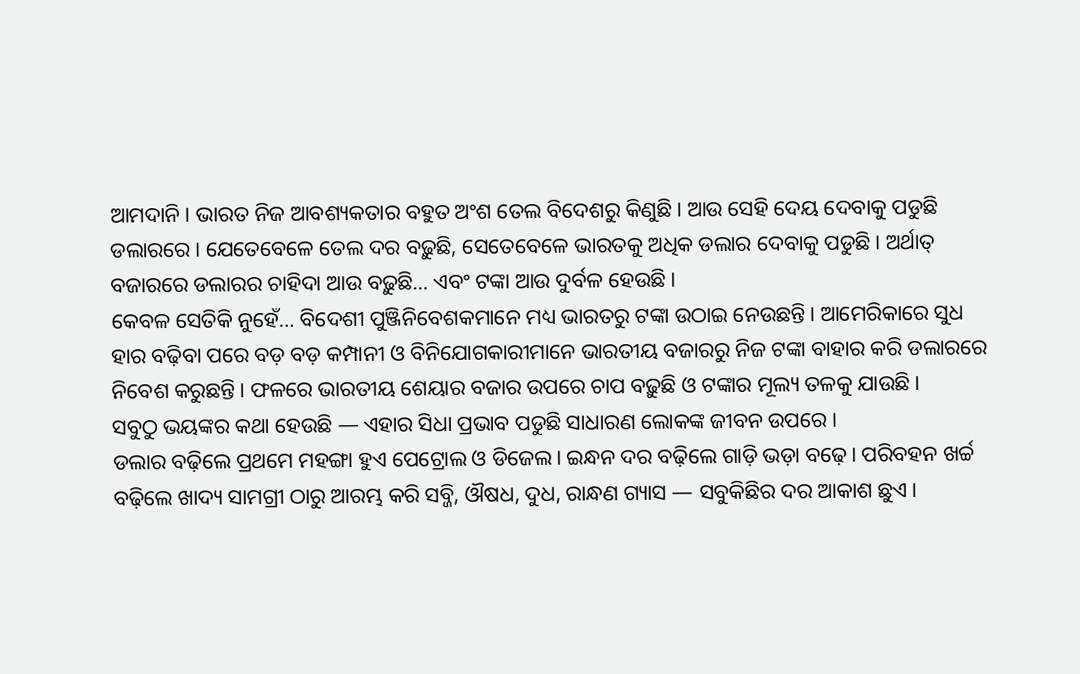ଆମଦାନି। ଭାରତ ନିଜ ଆବଶ୍ୟକତାର ବହୁତ ଅଂଶ ତେଲ ବିଦେଶରୁ କିଣୁଛି। ଆଉ ସେହି ଦେୟ ଦେବାକୁ ପଡୁଛି ଡଲାରରେ। ଯେତେବେଳେ ତେଲ ଦର ବଢ଼ୁଛି, ସେତେବେଳେ ଭାରତକୁ ଅଧିକ ଡଲାର ଦେବାକୁ ପଡୁଛି। ଅର୍ଥାତ୍ ବଜାରରେ ଡଲାରର ଚାହିଦା ଆଉ ବଢ଼ୁଛି… ଏବଂ ଟଙ୍କା ଆଉ ଦୁର୍ବଳ ହେଉଛି।
କେବଳ ସେତିକି ନୁହେଁ… ବିଦେଶୀ ପୁଞ୍ଜିନିବେଶକମାନେ ମଧ୍ୟ ଭାରତରୁ ଟଙ୍କା ଉଠାଇ ନେଉଛନ୍ତି। ଆମେରିକାରେ ସୁଧ ହାର ବଢ଼ିବା ପରେ ବଡ଼ ବଡ଼ କମ୍ପାନୀ ଓ ବିନିଯୋଗକାରୀମାନେ ଭାରତୀୟ ବଜାରରୁ ନିଜ ଟଙ୍କା ବାହାର କରି ଡଲାରରେ ନିବେଶ କରୁଛନ୍ତି। ଫଳରେ ଭାରତୀୟ ଶେୟାର ବଜାର ଉପରେ ଚାପ ବଢ଼ୁଛି ଓ ଟଙ୍କାର ମୂଲ୍ୟ ତଳକୁ ଯାଉଛି।
ସବୁଠୁ ଭୟଙ୍କର କଥା ହେଉଛି — ଏହାର ସିଧା ପ୍ରଭାବ ପଡୁଛି ସାଧାରଣ ଲୋକଙ୍କ ଜୀବନ ଉପରେ।
ଡଲାର ବଢ଼ିଲେ ପ୍ରଥମେ ମହଙ୍ଗା ହୁଏ ପେଟ୍ରୋଲ ଓ ଡିଜେଲ। ଇନ୍ଧନ ଦର ବଢ଼ିଲେ ଗାଡ଼ି ଭଡ଼ା ବଢ଼େ। ପରିବହନ ଖର୍ଚ୍ଚ ବଢ଼ିଲେ ଖାଦ୍ୟ ସାମଗ୍ରୀ ଠାରୁ ଆରମ୍ଭ କରି ସବ୍ଜି, ଔଷଧ, ଦୁଧ, ରାନ୍ଧଣ ଗ୍ୟାସ — ସବୁକିଛିର ଦର ଆକାଶ ଛୁଏ।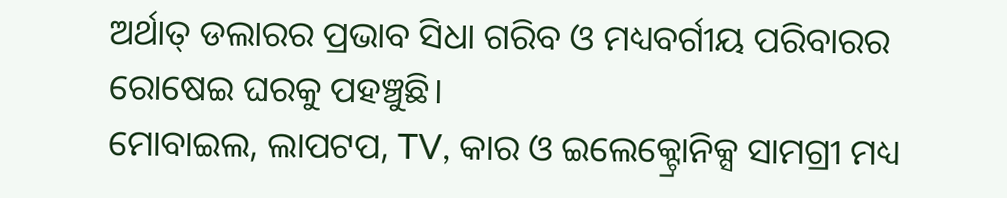ଅର୍ଥାତ୍ ଡଲାରର ପ୍ରଭାବ ସିଧା ଗରିବ ଓ ମଧ୍ୟବର୍ଗୀୟ ପରିବାରର ରୋଷେଇ ଘରକୁ ପହଞ୍ଚୁଛି।
ମୋବାଇଲ, ଲାପଟପ, TV, କାର ଓ ଇଲେକ୍ଟ୍ରୋନିକ୍ସ ସାମଗ୍ରୀ ମଧ୍ୟ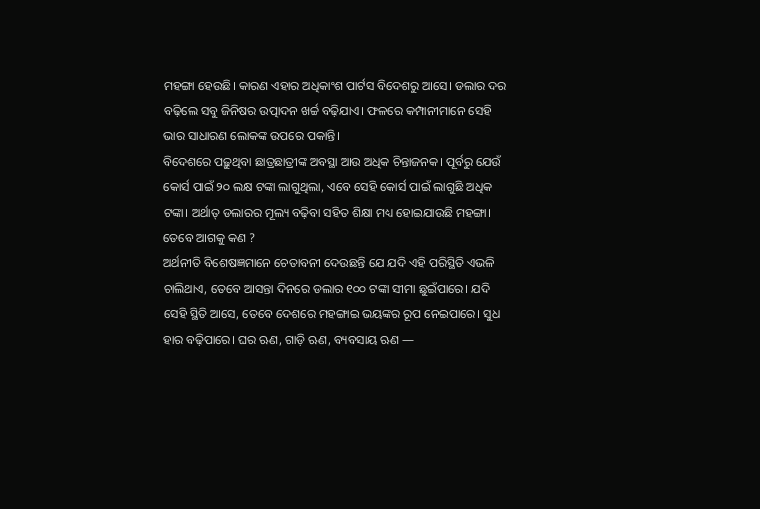ମହଙ୍ଗା ହେଉଛି। କାରଣ ଏହାର ଅଧିକାଂଶ ପାର୍ଟସ ବିଦେଶରୁ ଆସେ। ଡଲାର ଦର ବଢ଼ିଲେ ସବୁ ଜିନିଷର ଉତ୍ପାଦନ ଖର୍ଚ୍ଚ ବଢ଼ିଯାଏ। ଫଳରେ କମ୍ପାନୀମାନେ ସେହି ଭାର ସାଧାରଣ ଲୋକଙ୍କ ଉପରେ ପକାନ୍ତି।
ବିଦେଶରେ ପଢ଼ୁଥିବା ଛାତ୍ରଛାତ୍ରୀଙ୍କ ଅବସ୍ଥା ଆଉ ଅଧିକ ଚିନ୍ତାଜନକ। ପୂର୍ବରୁ ଯେଉଁ କୋର୍ସ ପାଇଁ ୨୦ ଲକ୍ଷ ଟଙ୍କା ଲାଗୁଥିଲା, ଏବେ ସେହି କୋର୍ସ ପାଇଁ ଲାଗୁଛି ଅଧିକ ଟଙ୍କା। ଅର୍ଥାତ୍ ଡଲାରର ମୂଲ୍ୟ ବଢ଼ିବା ସହିତ ଶିକ୍ଷା ମଧ୍ୟ ହୋଇଯାଉଛି ମହଙ୍ଗା।
ତେବେ ଆଗକୁ କଣ ?
ଅର୍ଥନୀତି ବିଶେଷଜ୍ଞମାନେ ଚେତାବନୀ ଦେଉଛନ୍ତି ଯେ ଯଦି ଏହି ପରିସ୍ଥିତି ଏଭଳି ଚାଲିଥାଏ, ତେବେ ଆସନ୍ତା ଦିନରେ ଡଲାର ୧୦୦ ଟଙ୍କା ସୀମା ଛୁଇଁପାରେ। ଯଦି ସେହି ସ୍ଥିତି ଆସେ, ତେବେ ଦେଶରେ ମହଙ୍ଗାଇ ଭୟଙ୍କର ରୂପ ନେଇପାରେ। ସୁଧ ହାର ବଢ଼ିପାରେ। ଘର ଋଣ, ଗାଡ଼ି ଋଣ, ବ୍ୟବସାୟ ଋଣ —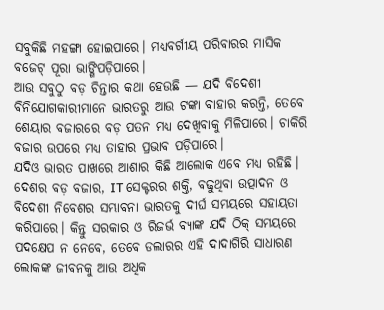ସବୁକିଛି ମହଙ୍ଗା ହୋଇପାରେ। ମଧ୍ୟବର୍ଗୀୟ ପରିବାରର ମାସିକ ବଜେଟ୍ ପୂରା ଭାଙ୍ଗିପଡ଼ିପାରେ।
ଆଉ ସବୁଠୁ ବଡ଼ ଚିନ୍ତାର କଥା ହେଉଛି — ଯଦି ବିଦେଶୀ ବିନିଯୋଗକାରୀମାନେ ଭାରତରୁ ଆଉ ଟଙ୍କା ବାହାର କରନ୍ତି, ତେବେ ଶେୟାର ବଜାରରେ ବଡ଼ ପତନ ମଧ୍ୟ ଦେଖିବାକୁ ମିଳିପାରେ। ଚାକିରି ବଜାର ଉପରେ ମଧ୍ୟ ତାହାର ପ୍ରଭାବ ପଡ଼ିପାରେ।
ଯଦିଓ ଭାରତ ପାଖରେ ଆଶାର କିଛି ଆଲୋକ ଏବେ ମଧ୍ୟ ରହିଛି। ଦେଶର ବଡ଼ ବଜାର, IT ସେକ୍ଟରର ଶକ୍ତି, ବଢୁଥିବା ଉତ୍ପାଦନ ଓ ବିଦେଶୀ ନିବେଶର ସମ୍ଭାବନା ଭାରତକୁ ଦୀର୍ଘ ସମୟରେ ସହାୟତା କରିପାରେ। କିନ୍ତୁ ସରକାର ଓ ରିଜର୍ଭ ବ୍ୟାଙ୍କ ଯଦି ଠିକ୍ ସମୟରେ ପଦକ୍ଷେପ ନ ନେବେ, ତେବେ ଡଲାରର ଏହି ଦାଦାଗିରି ସାଧାରଣ ଲୋକଙ୍କ ଜୀବନକୁ ଆଉ ଅଧିକ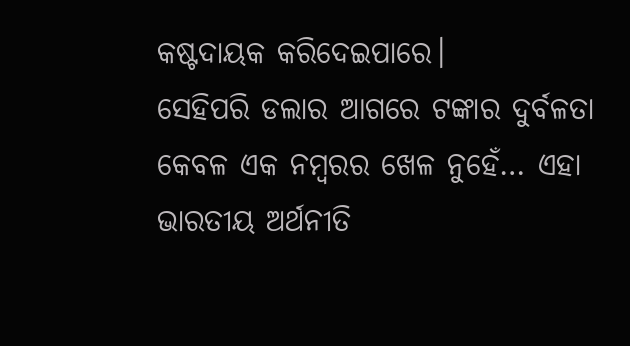କଷ୍ଟଦାୟକ କରିଦେଇପାରେ।
ସେହିପରି ଡଲାର ଆଗରେ ଟଙ୍କାର ଦୁର୍ବଳତା କେବଳ ଏକ ନମ୍ବରର ଖେଳ ନୁହେଁ… ଏହା ଭାରତୀୟ ଅର୍ଥନୀତି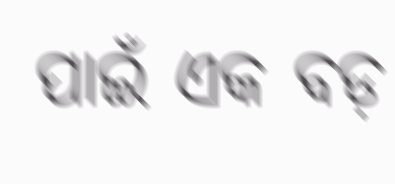ପାଇଁ ଏକ ବଡ଼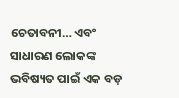ଚେତାବନୀ… ଏବଂ ସାଧାରଣ ଲୋକଙ୍କ ଭବିଷ୍ୟତ ପାଇଁ ଏକ ବଡ଼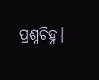ପ୍ରଶ୍ନଚିହ୍ନ।